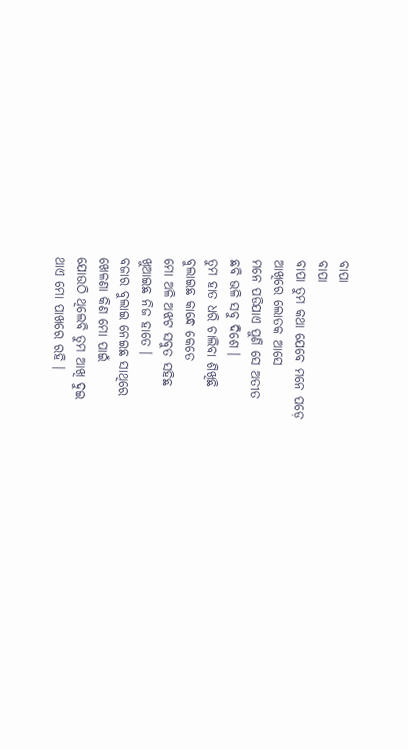ବାପା
ବାପା
ବାପା ତୁମ କଥା ଯେବେ ମନେ ପଡ଼େ
ଆଖିରେ ଲୋତକ ଆସେ
ମନେ ପଡିଯାଏ ପୁଣି ସେ ଅତୀତ
ଛବି ଭଳି ସବୁ ଦିଶେ ।
ତୁମ ହାତ ଧରି ଚାଲିବା ଶିଖିଛି
ବୁଲାଇଛ କାନ୍ଧେ କେତେ
ମୋ ଅଳି ଅଝଟ ସବୁତ ସହିଛ
ଖୁଆଇଛ ନିଜ ହାତେ ।
ବଜାର ବୁଲାଇ ନେଇଛ ସାଥିରେ
ଖେଳଣା କିଣ ମୋ ପାଇଁ
ଯୋଉଠି ଥିଲେବି ତୁମ ଆଖି ଦୁଇ
ଥାଏ ମୋ ପାଖରେ ରହି ।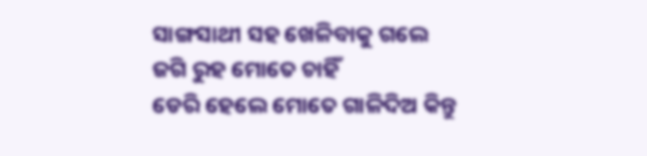ସାଙ୍ଗସାଥୀ ସହ ଖେଳିବାକୁ ଗଲେ
ଜଗି ରୁହ ମୋତେ ଚାହିଁ
ଡେରି ହେଲେ ମୋତେ ଗାଳିଦିଅ କିନ୍ତୁ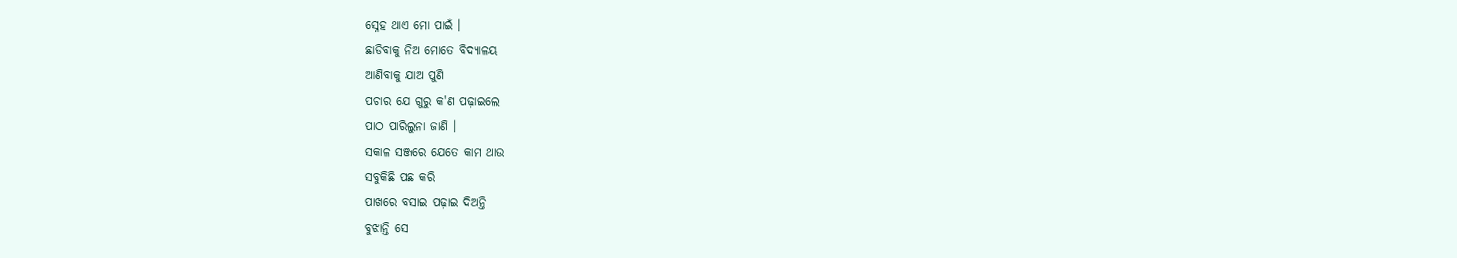ସ୍ନେହ ଥାଏ ମୋ ପାଇଁ ।
ଛାଡିବାକୁ ନିଅ ମୋତେ ବିଦ୍ୟାଳୟ
ଆଣିବାକୁ ଯାଅ ପୁଣି
ପଚାର ଯେ ଗୁରୁ କ'ଣ ପଢ଼ାଇଲେ
ପାଠ ପାରିଲୁନା ଜାଣି ।
ସକାଳ ସଞ୍ଜରେ ଯେତେ କାମ ଥାଉ
ସବୁକିଛି ପଛ କରି
ପାଖରେ ବସାଇ ପଢ଼ାଇ ଦିଅନ୍ତି
ବୁଝାନ୍ତି ସେ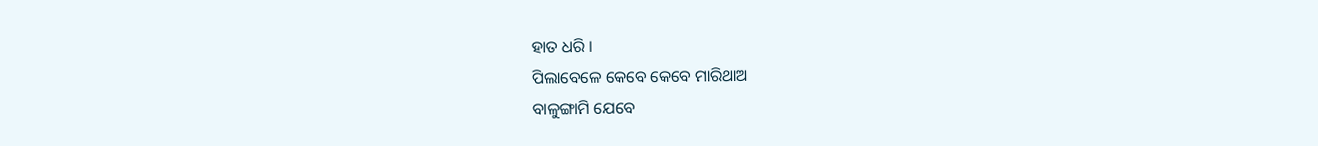ହାତ ଧରି ।
ପିଲାବେଳେ କେବେ କେବେ ମାରିଥାଅ
ବାଳୁଙ୍ଗାମି ଯେବେ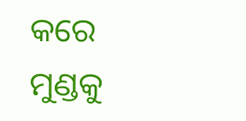କରେ
ମୁଣ୍ଡକୁ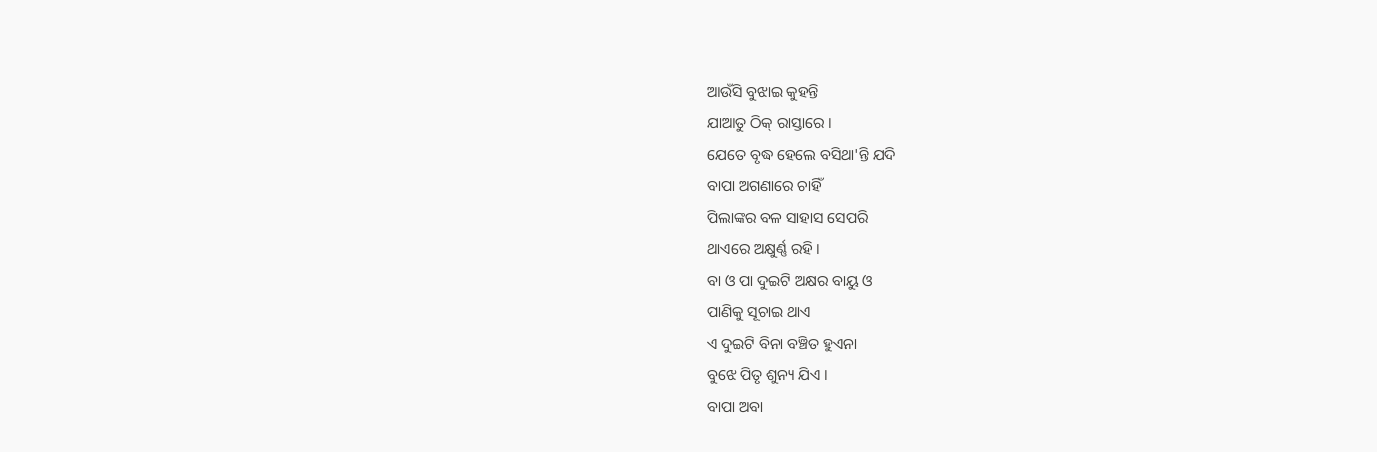ଆଉଁସି ବୁଝାଇ କୁହନ୍ତି
ଯାଆତୁ ଠିକ୍ ରାସ୍ତାରେ ।
ଯେତେ ବୃଦ୍ଧ ହେଲେ ବସିଥା'ନ୍ତି ଯଦି
ବାପା ଅଗଣାରେ ଚାହିଁ
ପିଲାଙ୍କର ବଳ ସାହାସ ସେପରି
ଥାଏରେ ଅକ୍ଷୁର୍ଣ୍ଣ ରହି ।
ବା ଓ ପା ଦୁଇଟି ଅକ୍ଷର ବାୟୁ ଓ
ପାଣିକୁ ସୂଚାଇ ଥାଏ
ଏ ଦୁଇଟି ବିନା ବଞ୍ଚିତ ହୁଏନା
ବୁଝେ ପିତୃ ଶୁନ୍ୟ ଯିଏ ।
ବାପା ଅବା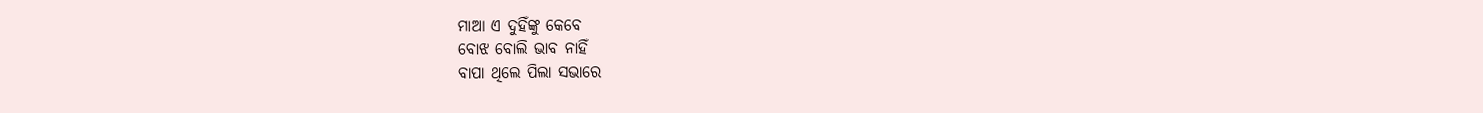ମାଆ ଏ ଦୁହିଁଙ୍କୁ କେବେ
ବୋଝ ବୋଲି ଭାବ ନାହିଁ
ବାପା ଥିଲେ ପିଲା ସଭାରେ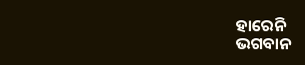ହାରେନି
ଭଗବାନ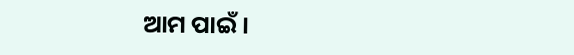ଆମ ପାଇଁ ।